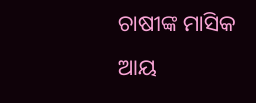ଚାଷୀଙ୍କ ମାସିକ ଆୟ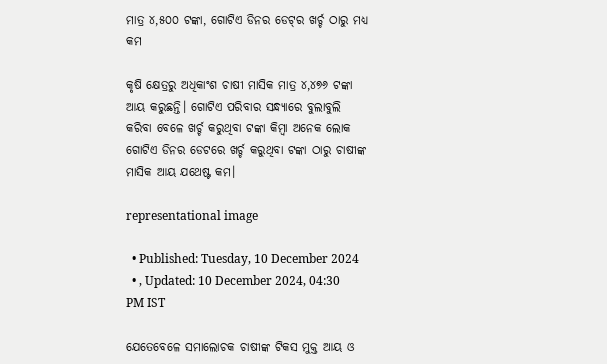ମାତ୍ର ୪,୫୦୦ ଟଙ୍କା, ଗୋଟିଏ ଡିନର ଡେଟ୍‌ର ଖର୍ଚ୍ଚ ଠାରୁ ମଧ୍ୟ କମ

କୃଷି କ୍ଷେତ୍ରରୁ ଅଧିକାଂଶ ଚାଷୀ ମାସିକ ମାତ୍ର ୪,୪୭୬ ଟଙ୍କା ଆୟ କରୁଛନ୍ତି। ଗୋଟିଏ ପରିବାର ସନ୍ଧ୍ୟାରେ ବୁଲାବୁଲି କରିବା ବେଳେ ଖର୍ଚ୍ଚ କରୁଥିବା ଟଙ୍କା କିମ୍ବା ଅନେକ ଲୋକ ଗୋଟିଏ ଡିନର ଡେଟରେ ଖର୍ଚ୍ଚ କରୁଥିବା ଟଙ୍କା ଠାରୁ ଚାଷୀଙ୍କ ମାସିକ ଆୟ ଯଥେଷ୍ଟ କମ।

representational image

  • Published: Tuesday, 10 December 2024
  • , Updated: 10 December 2024, 04:30 PM IST

ଯେତେବେଳେ ସମାଲୋଚକ ଚାଷୀଙ୍କ ଟିକସ ମୁକ୍ତ ଆୟ ଓ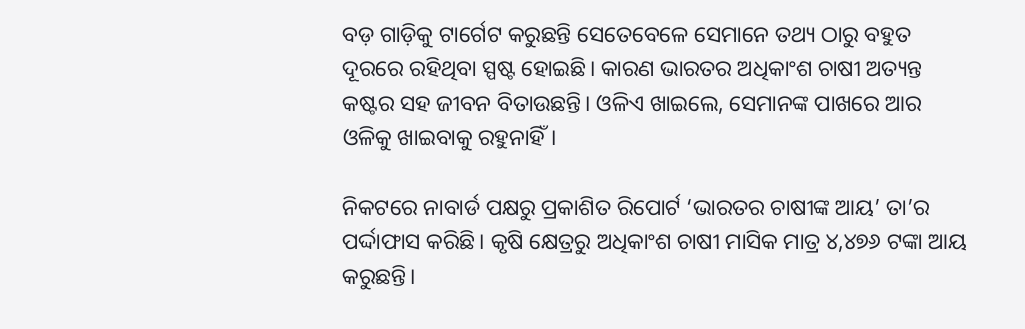ବଡ଼ ଗାଡ଼ିକୁ ଟାର୍ଗେଟ କରୁଛନ୍ତି ସେତେବେଳେ ସେମାନେ ତଥ୍ୟ ଠାରୁ ବହୁତ ଦୂରରେ ରହିଥିବା ସ୍ପଷ୍ଟ ହୋଇଛି। କାରଣ ଭାରତର ଅଧିକାଂଶ ଚାଷୀ ଅତ୍ୟନ୍ତ କଷ୍ଟର ସହ ଜୀବନ ବିତାଉଛନ୍ତି। ଓଳିଏ ଖାଇଲେ, ସେମାନଙ୍କ ପାଖରେ ଆର ଓଳିକୁ ଖାଇବାକୁ ରହୁନାହିଁ।

ନିକଟରେ ନାବାର୍ଡ ପକ୍ଷରୁ ପ୍ରକାଶିତ ରିପୋର୍ଟ ‘ଭାରତର ଚାଷୀଙ୍କ ଆୟ’ ତା’ର ପର୍ଦ୍ଦାଫାସ କରିଛି। କୃଷି କ୍ଷେତ୍ରରୁ ଅଧିକାଂଶ ଚାଷୀ ମାସିକ ମାତ୍ର ୪,୪୭୬ ଟଙ୍କା ଆୟ କରୁଛନ୍ତି।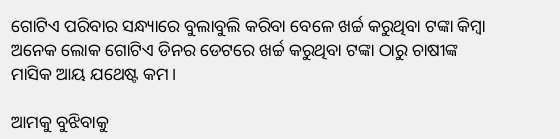ଗୋଟିଏ ପରିବାର ସନ୍ଧ୍ୟାରେ ବୁଲାବୁଲି କରିବା ବେଳେ ଖର୍ଚ୍ଚ କରୁଥିବା ଟଙ୍କା କିମ୍ବା ଅନେକ ଲୋକ ଗୋଟିଏ ଡିନର ଡେଟରେ ଖର୍ଚ୍ଚ କରୁଥିବା ଟଙ୍କା ଠାରୁ ଚାଷୀଙ୍କ ମାସିକ ଆୟ ଯଥେଷ୍ଟ କମ।

ଆମକୁ ବୁଝିବାକୁ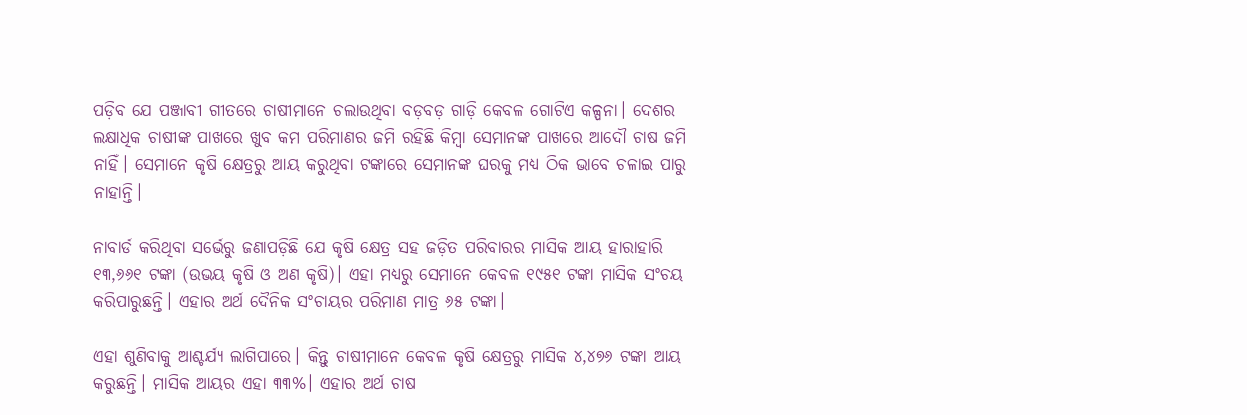ପଡ଼ିବ ଯେ ପଞ୍ଜାବୀ ଗୀତରେ ଚାଷୀମାନେ ଚଲାଉଥିବା ବଡ଼ବଡ଼ ଗାଡ଼ି କେବଳ ଗୋଟିଏ କଳ୍ପନା। ଦେଶର ଲକ୍ଷାଧିକ ଚାଷୀଙ୍କ ପାଖରେ ଖୁବ କମ ପରିମାଣର ଜମି ରହିଛି କିମ୍ବା ସେମାନଙ୍କ ପାଖରେ ଆଦୌ ଚାଷ ଜମି ନାହିଁ। ସେମାନେ କୃଷି କ୍ଷେତ୍ରରୁ ଆୟ କରୁଥିବା ଟଙ୍କାରେ ସେମାନଙ୍କ ଘରକୁ ମଧ୍ୟ ଠିକ ଭାବେ ଚଳାଇ ପାରୁ ନାହାନ୍ତି।

ନାବାର୍ଡ କରିଥିବା ସର୍ଭେରୁ ଜଣାପଡ଼ିଛି ଯେ କୃଷି କ୍ଷେତ୍ର ସହ ଜଡ଼ିତ ପରିବାରର ମାସିକ ଆୟ ହାରାହାରି ୧୩,୬୬୧ ଟଙ୍କା (ଉଭୟ କୃଷି ଓ ଅଣ କୃଷି)। ଏହା ମଧ୍ୟରୁ ସେମାନେ କେବଳ ୧୯୫୧ ଟଙ୍କା ମାସିକ ସଂଚୟ କରିପାରୁଛନ୍ତି। ଏହାର ଅର୍ଥ ଦୈନିକ ସଂଚାୟର ପରିମାଣ ମାତ୍ର ୬୫ ଟଙ୍କା।

ଏହା ଶୁଣିବାକୁ ଆଶ୍ଚର୍ଯ୍ୟ ଲାଗିପାରେ। କିନ୍ତୁ ଚାଷୀମାନେ କେବଳ କୃଷି କ୍ଷେତ୍ରରୁ ମାସିକ ୪,୪୭୬ ଟଙ୍କା ଆୟ କରୁଛନ୍ତି। ମାସିକ ଆୟର ଏହା ୩୩%। ଏହାର ଅର୍ଥ ଚାଷ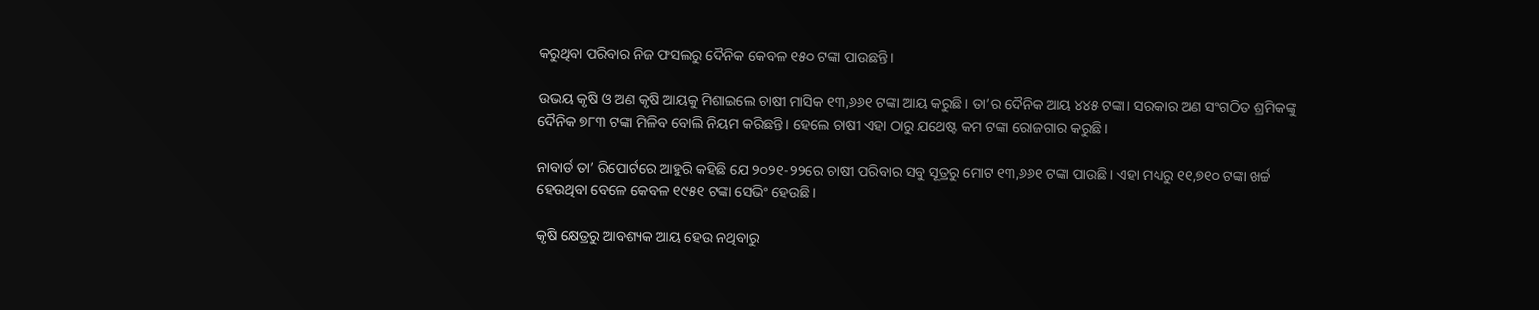କରୁଥିବା ପରିବାର ନିଜ ଫସଲରୁ ଦୈନିକ କେବଳ ୧୫୦ ଟଙ୍କା ପାଉଛନ୍ତି।

ଉଭୟ କୃଷି ଓ ଅଣ କୃଷି ଆୟକୁ ମିଶାଇଲେ ଚାଷୀ ମାସିକ ୧୩,୬୬୧ ଟଙ୍କା ଆୟ କରୁଛି। ତା’ର ଦୈନିକ ଆୟ ୪୪୫ ଟଙ୍କା। ସରକାର ଅଣ ସଂଗଠିତ ଶ୍ରମିକଙ୍କୁ ଦୈନିକ ୭୮୩ ଟଙ୍କା ମିଳିବ ବୋଲି ନିୟମ କରିଛନ୍ତି। ହେଲେ ଚାଷୀ ଏହା ଠାରୁ ଯଥେଷ୍ଟ କମ ଟଙ୍କା ରୋଜଗାର କରୁଛି।

ନାବାର୍ଡ ତା’ ରିପୋର୍ଟରେ ଆହୁରି କହିଛି ଯେ ୨୦୨୧-୨୨ରେ ଚାଷୀ ପରିବାର ସବୁ ସୂତ୍ରରୁ ମୋଟ ୧୩,୬୬୧ ଟଙ୍କା ପାଉଛି। ଏହା ମଧ୍ୟରୁ ୧୧,୭୧୦ ଟଙ୍କା ଖର୍ଚ୍ଚ ହେଉଥିବା ବେଳେ କେବଳ ୧୯୫୧ ଟଙ୍କା ସେଭିଂ ହେଉଛି।

କୃଷି କ୍ଷେତ୍ରରୁ ଆବଶ୍ୟକ ଆୟ ହେଉ ନଥିବାରୁ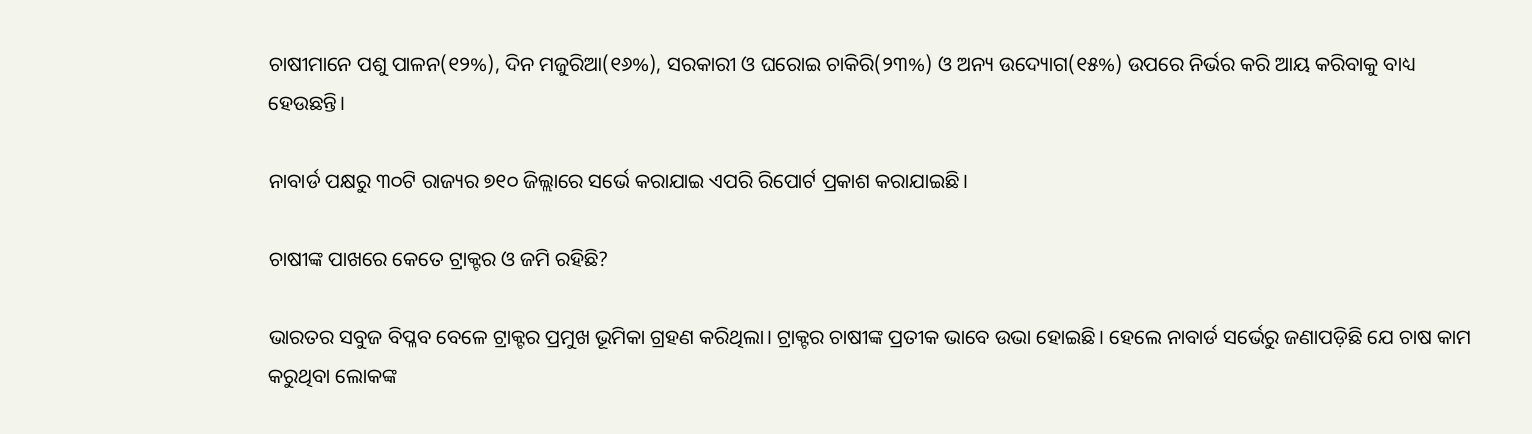ଚାଷୀମାନେ ପଶୁ ପାଳନ(୧୨%), ଦିନ ମଜୁରିଆ(୧୬%), ସରକାରୀ ଓ ଘରୋଇ ଚାକିରି(୨୩%) ଓ ଅନ୍ୟ ଉଦ୍ୟୋଗ(୧୫%) ଉପରେ ନିର୍ଭର କରି ଆୟ କରିବାକୁ ବାଧ୍ୟ ହେଉଛନ୍ତି।

ନାବାର୍ଡ ପକ୍ଷରୁ ୩୦ଟି ରାଜ୍ୟର ୭୧୦ ଜିଲ୍ଲାରେ ସର୍ଭେ କରାଯାଇ ଏପରି ରିପୋର୍ଟ ପ୍ରକାଶ କରାଯାଇଛି।

ଚାଷୀଙ୍କ ପାଖରେ କେତେ ଟ୍ରାକ୍ଟର ଓ ଜମି ରହିଛି?

ଭାରତର ସବୁଜ ବିପ୍ଳବ ବେଳେ ଟ୍ରାକ୍ଟର ପ୍ରମୁଖ ଭୂମିକା ଗ୍ରହଣ କରିଥିଲା। ଟ୍ରାକ୍ଟର ଚାଷୀଙ୍କ ପ୍ରତୀକ ଭାବେ ଉଭା ହୋଇଛି। ହେଲେ ନାବାର୍ଡ ସର୍ଭେରୁ ଜଣାପଡ଼ିଛି ଯେ ଚାଷ କାମ କରୁଥିବା ଲୋକଙ୍କ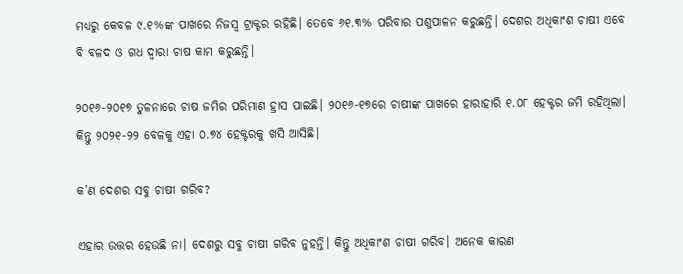ମଧ୍ୟରୁ କେବଳ ୯.୧%ଙ୍କ ପାଖରେ ନିଜସ୍ୱ ଟ୍ରାକ୍ଟର ରହିଛି। ତେବେ ୬୧.୩% ପରିବାର ପଶୁପାଳନ କରୁଛନ୍ତି। ଦେଶର ଅଧିକାଂଶ ଚାଷୀ ଏବେ ବି ବଳଦ ଓ ଗଧ ଦ୍ୱାରା ଚାଷ କାମ କରୁଛନ୍ତି।

୨୦୧୬-୨୦୧୭ ତୁଳନାରେ ଚାଷ ଜମିର ପରିମାଣ ହ୍ରାସ ପାଇଛି। ୨୦୧୬-୧୭ରେ ଚାଷୀଙ୍କ ପାଖରେ ହାରାହାରି ୧.୦୮ ହେକ୍ଟର ଜମି ରହିଥିଲା। କିନ୍ତୁ ୨୦୨୧-୨୨ ବେଳକୁ ଏହା ୦.୭୪ ହେକ୍ଟରକୁ ଖସି ଆସିଛି।

କ’ଣ ଦେଶର ସବୁ ଚାଷୀ ଗରିବ?

ଏହାର ଉତ୍ତର ହେଉଛି ନା। ଦେଶରୁ ସବୁ ଚାଷୀ ଗରିବ ନୁହନ୍ତି। କିନ୍ତୁ ଅଧିକାଂଶ ଚାଷୀ ଗରିବ। ଅନେକ କାରଣ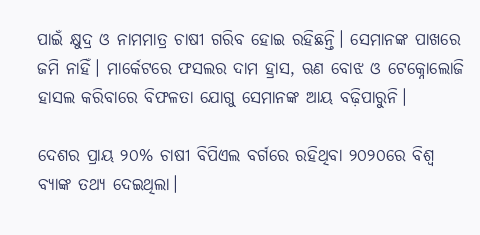ପାଇଁ କ୍ଷୁଦ୍ର ଓ ନାମମାତ୍ର ଚାଷୀ ଗରିବ ହୋଇ ରହିଛନ୍ତି। ସେମାନଙ୍କ ପାଖରେ ଜମି ନାହିଁ। ମାର୍କେଟରେ ଫସଲର ଦାମ ହ୍ରାସ, ଋଣ ବୋଝ ଓ ଟେକ୍ନୋଲୋଜି ହାସଲ କରିବାରେ ବିଫଳତା ଯୋଗୁ ସେମାନଙ୍କ ଆୟ ବଢ଼ିପାରୁନି।

ଦେଶର ପ୍ରାୟ ୨୦% ଚାଷୀ ବିପିଏଲ ବର୍ଗରେ ରହିଥିବା ୨୦୨୦ରେ ବିଶ୍ୱ ବ୍ୟାଙ୍କ ତଥ୍ୟ ଦେଇଥିଲା।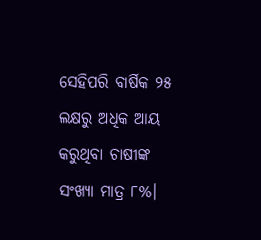ସେହିପରି ବାର୍ଷିକ ୨୫ ଲକ୍ଷରୁ ଅଧିକ ଆୟ କରୁଥିବା ଚାଷୀଙ୍କ ସଂଖ୍ୟା ମାତ୍ର ୮%।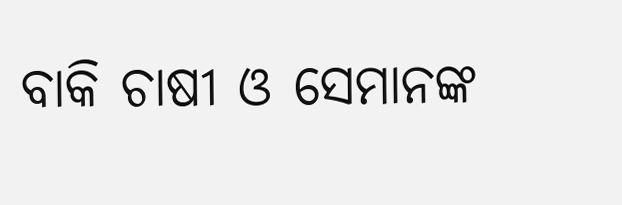ବାକି ଚାଷୀ ଓ ସେମାନଙ୍କ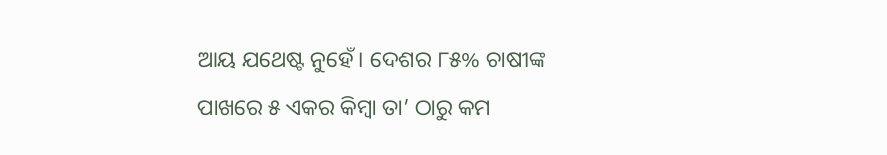ଆୟ ଯଥେଷ୍ଟ ନୁହେଁ। ଦେଶର ୮୫% ଚାଷୀଙ୍କ ପାଖରେ ୫ ଏକର କିମ୍ବା ତା’ ଠାରୁ କମ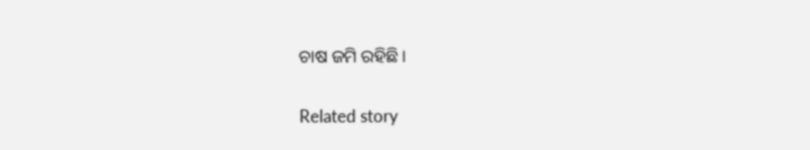ଚାଷ ଜମି ରହିଛି।

Related story